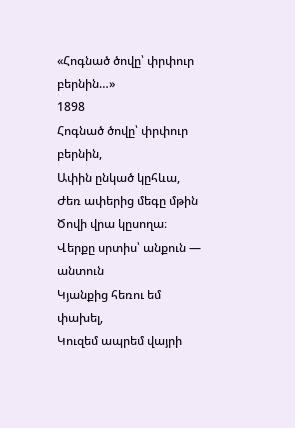«Հոգնած ծովը՝ փրփուր բերնին…»
1898
Հոգնած ծովը՝ փրփուր բերնին,
Ափին ընկած կըհևա,
Ժեռ ափերից մեգը մթին
Ծովի վրա կըսողա։
Վերքը սրտիս՝ անքուն — անտուն
Կյանքից հեռու եմ փախել,
Կուզեմ ապրեմ վայրի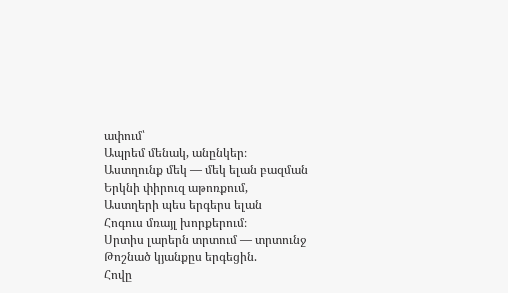ափում՝
Ապրեմ մենակ, անընկեր։
Աստղունք մեկ — մեկ ելան բազման
Երկնի փիրուզ աթոռքում,
Աստղերի պես երգերս ելան
Հոգուս մռայլ խորքերում։
Սրտիս լարերն տրտում — տրտունջ
Թոշնած կյանքըս երգեցին.
Հովը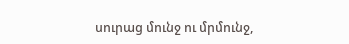սուրաց մունջ ու մրմունջ,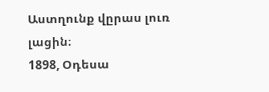Աստղունք վըրաս լուռ լացին։
1898, Օդեսա